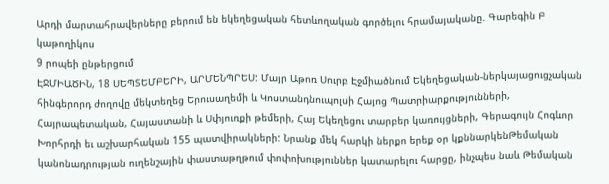Արդի մարտահրավերները բերում են եկեղեցական հետևողական գործելու հրամայականը. Գարեգին Բ կաթողիկոս
9 րոպեի ընթերցում
ԷՋՄԻԱԾԻՆ, 18 ՍԵՊՏԵՄԲԵՐԻ, ԱՐՄԵՆՊՐԵՍ: Մայր Աթոռ Սուրբ Էջմիածնում Եկեղեցական-ներկայացուցչական հինգերորդ ժողովը մեկտեղեց Երուսաղեմի և Կոստանդնուպոլսի Հայոց Պատրիարքությունների, Հայրապետական, Հայաստանի և Սփյուռքի թեմերի, Հայ Եկեղեցու տարբեր կառույցների, Գերագույն Հոգևոր Խորհրդի եւ աշխարհական 155 պատվիրակների: Նրանք մեկ հարկի ներքո երեք օր կքննարկենԹեմական կանոնադրության ուղենշային փաստաթղթում փոփոխություններ կատարելու հարցը, ինչպես նաև Թեմական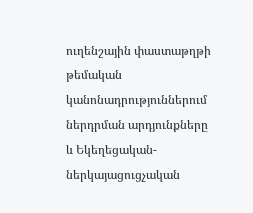ուղենշային փաստաթղթի թեմական կանոնադրություններում ներդրման արդյունքները և Եկեղեցական-ներկայացուցչական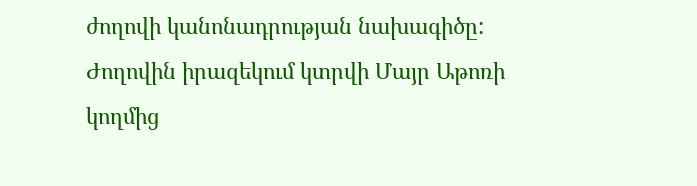ժողովի կանոնադրության նախագիծը: Ժողովին իրազեկում կտրվի Մայր Աթոռի կողմից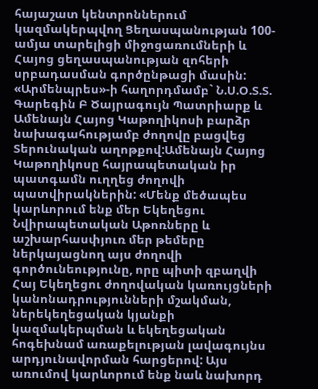հայաշատ կենտրոններում կազմակերպվող Ցեղասպանության 100-ամյա տարելիցի միջոցառումների և Հայոց ցեղասպանության զոհերի սրբադասման գործընթացի մասին:
«Արմենպրես»-ի հաղորդմամբ` Ն.Ս.Օ.Տ.Տ. Գարեգին Բ Ծայրագույն Պատրիարք և Ամենայն Հայոց Կաթողիկոսի բարձր նախագահությամբ ժողովը բացվեց Տերունական աղոթքով:Ամենայն Հայոց Կաթողիկոսը հայրապետական իր պատգամն ուղղեց ժողովի պատվիրակներին: «Մենք մեծապես կարևորում ենք մեր Եկեղեցու Նվիրապետական Աթոռները և աշխարհասփյուռ մեր թեմերը ներկայացնող այս ժողովի գործունեությունը, որը պիտի զբաղվի Հայ Եկեղեցու ժողովական կառույցների կանոնադրությունների մշակման, ներեկեղեցական կյանքի կազմակերպման և եկեղեցական հոգեխնամ առաքելության լավագույնս արդյունավորման հարցերով: Այս առումով կարևորում ենք նաև նախորդ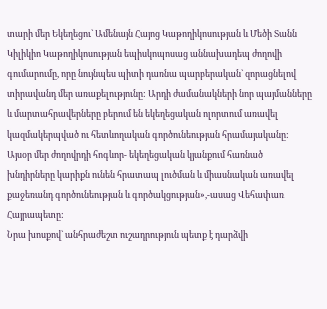տարի մեր Եկեղեցու` Ամենայն Հայոց Կաթողիկոսության և Մեծի Տանն Կիլիկիո Կաթողիկոսության եպիսկոպոսաց աննախադեպ ժողովի գումարումը, որը նույնպես պիտի դառնա պարբերական` զորացնելով տիրավանդ մեր առաքելությունը: Արդի ժամանակների նոր պայմանները և մարտահրավերները բերում են եկեղեցական ոլորտում առավել կազմակերպված ու հետևողական գործունեության հրամայականը: Այսօր մեր ժողովրդի հոգևոր- եկեղեցական կյանքում հառնած խնդիրները կարիքն ունեն հրատապ լուծման և միասնական առավել քաջեռանդ գործունեության և գործակցության»,-ասաց Վեհափառ Հայրապետը:
Նրա խոսքով` անհրաժեշտ ուշադրություն պետք է դարձվի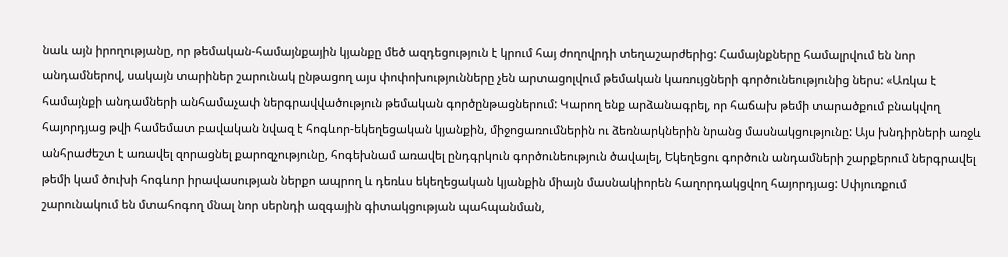նաև այն իրողությանը, որ թեմական-համայնքային կյանքը մեծ ազդեցություն է կրում հայ ժողովրդի տեղաշարժերից: Համայնքները համալրվում են նոր անդամներով, սակայն տարիներ շարունակ ընթացող այս փոփոխությունները չեն արտացոլվում թեմական կառույցների գործունեությունից ներս: «Առկա է համայնքի անդամների անհամաչափ ներգրավվածություն թեմական գործընթացներում: Կարող ենք արձանագրել, որ հաճախ թեմի տարածքում բնակվող հայորդյաց թվի համեմատ բավական նվազ է հոգևոր-եկեղեցական կյանքին, միջոցառումներին ու ձեռնարկներին նրանց մասնակցությունը: Այս խնդիրների առջև անհրաժեշտ է առավել զորացնել քարոզչությունը, հոգեխնամ առավել ընդգրկուն գործունեություն ծավալել, Եկեղեցու գործուն անդամների շարքերում ներգրավել թեմի կամ ծուխի հոգևոր իրավասության ներքո ապրող և դեռևս եկեղեցական կյանքին միայն մասնակիորեն հաղորդակցվող հայորդյաց: Սփյուռքում շարունակում են մտահոգող մնալ նոր սերնդի ազգային գիտակցության պահպանման,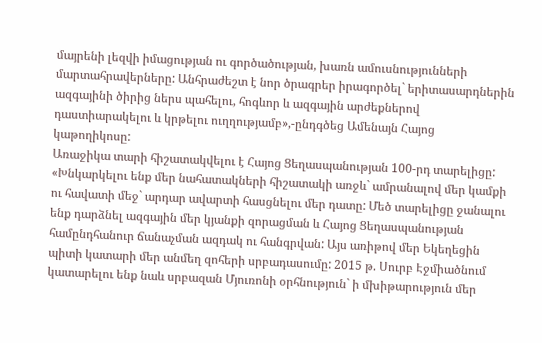մայրենի լեզվի իմացության ու գործածության, խառն ամուսնությունների մարտահրավերները: Անհրաժեշտ է նոր ծրագրեր իրագործել` երիտասարդներին ազգայինի ծիրից ներս պահելու, հոգևոր և ազգային արժեքներով դաստիարակելու և կրթելու ուղղությամբ»,-ընդգծեց Ամենայն Հայոց կաթողիկոսը:
Առաջիկա տարի հիշատակվելու է Հայոց Ցեղասպանության 100-րդ տարելիցը: «Խնկարկելու ենք մեր նահատակների հիշատակի առջև` ամրանալով մեր կամքի ու հավատի մեջ` արդար ավարտի հասցնելու մեր դատը: Մեծ տարելիցը ջանալու ենք դարձնել ազգային մեր կյանքի զորացման և Հայոց Ցեղասպանության համընդհանուր ճանաչման ազդակ ու հանգրվան: Այս առիթով մեր Եկեղեցին պիտի կատարի մեր անմեղ զոհերի սրբադասումը: 2015 թ. Սուրբ Էջմիածնում կատարելու ենք նաև սրբազան Մյուռոնի օրհնություն` ի մխիթարություն մեր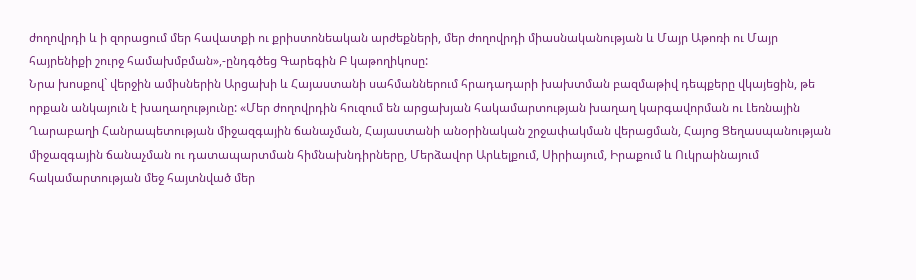ժողովրդի և ի զորացում մեր հավատքի ու քրիստոնեական արժեքների, մեր ժողովրդի միասնականության և Մայր Աթոռի ու Մայր հայրենիքի շուրջ համախմբման»,-ընդգծեց Գարեգին Բ կաթողիկոսը:
Նրա խոսքով` վերջին ամիսներին Արցախի և Հայաստանի սահմաններում հրադադարի խախտման բազմաթիվ դեպքերը վկայեցին, թե որքան անկայուն է խաղաղությունը: «Մեր ժողովրդին հուզում են արցախյան հակամարտության խաղաղ կարգավորման ու Լեռնային Ղարաբաղի Հանրապետության միջազգային ճանաչման, Հայաստանի անօրինական շրջափակման վերացման, Հայոց Ցեղասպանության միջազգային ճանաչման ու դատապարտման հիմնախնդիրները, Մերձավոր Արևելքում, Սիրիայում, Իրաքում և Ուկրաինայում հակամարտության մեջ հայտնված մեր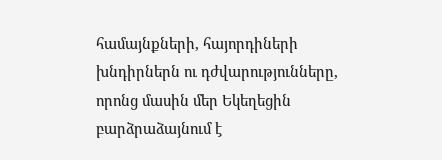համայնքների, հայորդիների խնդիրներն ու դժվարությունները, որոնց մասին մեր Եկեղեցին բարձրաձայնում է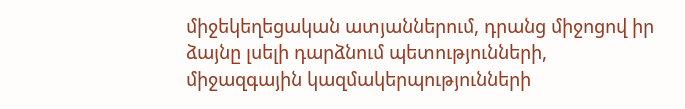միջեկեղեցական ատյաններում, դրանց միջոցով իր ձայնը լսելի դարձնում պետությունների, միջազգային կազմակերպությունների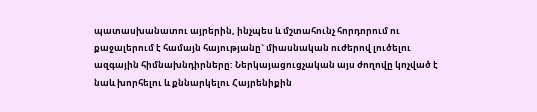պատասխանատու այրերին, ինչպես և մշտահունչ հորդորում ու քաջալերում է համայն հայությանը` միասնական ուժերով լուծելու ազգային հիմնախնդիրները: Ներկայացուցչական այս ժողովը կոչված է նաև խորհելու և քննարկելու Հայրենիքին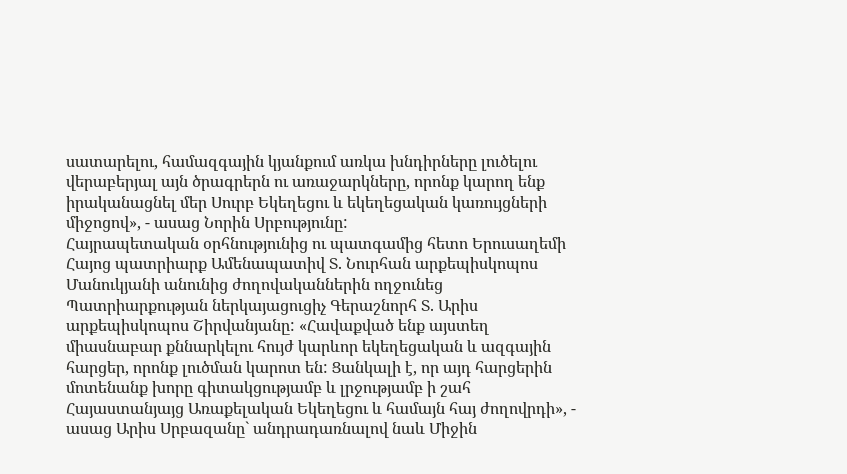սատարելու, համազգային կյանքում առկա խնդիրները լուծելու վերաբերյալ այն ծրագրերն ու առաջարկները, որոնք կարող ենք իրականացնել մեր Սուրբ Եկեղեցու և եկեղեցական կառույցների միջոցով», - ասաց Նորին Սրբությունը:
Հայրապետական օրհնությունից ու պատգամից հետո Երուսաղեմի Հայոց պատրիարք Ամենապատիվ Տ. Նուրհան արքեպիսկոպոս Մանուկյանի անունից ժողովականներին ողջունեց Պատրիարքության ներկայացուցիչ Գերաշնորհ Տ. Արիս արքեպիսկոպոս Շիրվանյանը: «Հավաքված ենք այստեղ միասնաբար քննարկելու հույժ կարևոր եկեղեցական և ազգային հարցեր, որոնք լուծման կարոտ են: Ցանկալի է, որ այդ հարցերին մոտենանք խորը գիտակցությամբ և լրջությամբ ի շահ Հայաստանյայց Առաքելական Եկեղեցու և համայն հայ ժողովրդի», - ասաց Արիս Սրբազանը` անդրադառնալով նաև Միջին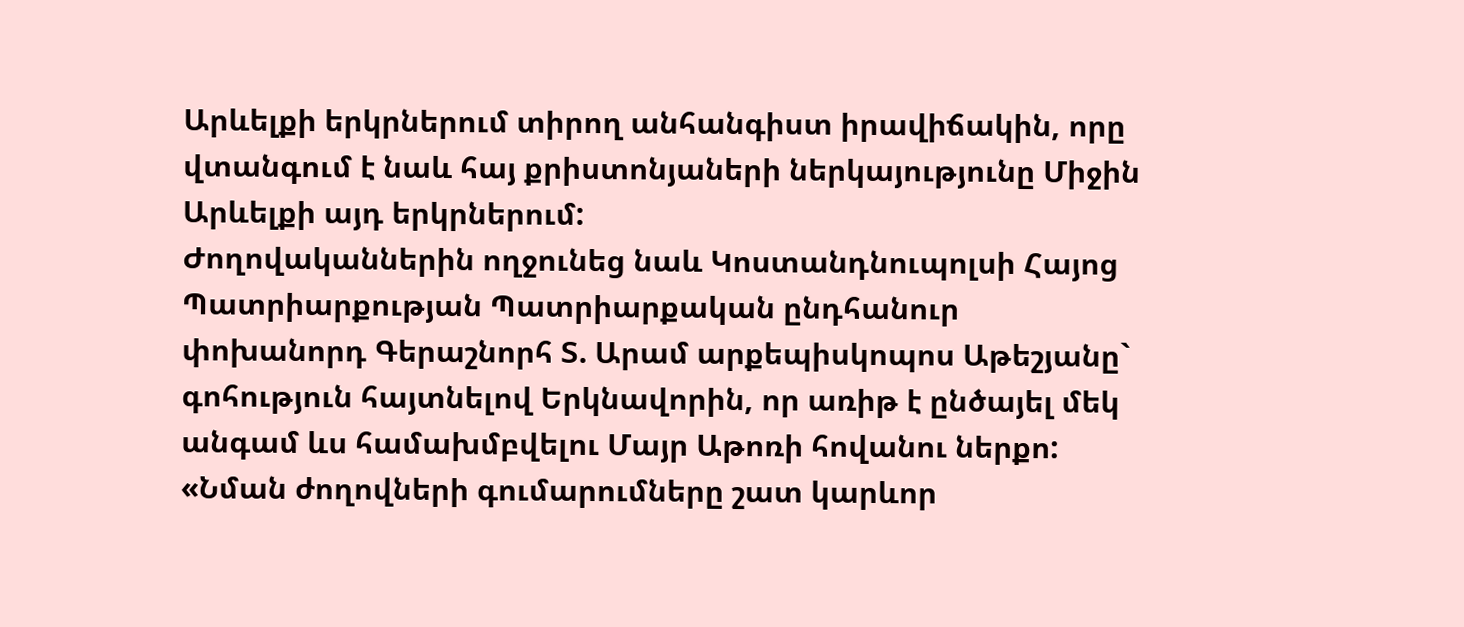Արևելքի երկրներում տիրող անհանգիստ իրավիճակին, որը վտանգում է նաև հայ քրիստոնյաների ներկայությունը Միջին Արևելքի այդ երկրներում:
Ժողովականներին ողջունեց նաև Կոստանդնուպոլսի Հայոց Պատրիարքության Պատրիարքական ընդհանուր փոխանորդ Գերաշնորհ Տ. Արամ արքեպիսկոպոս Աթեշյանը` գոհություն հայտնելով Երկնավորին, որ առիթ է ընծայել մեկ անգամ ևս համախմբվելու Մայր Աթոռի հովանու ներքո: «Նման ժողովների գումարումները շատ կարևոր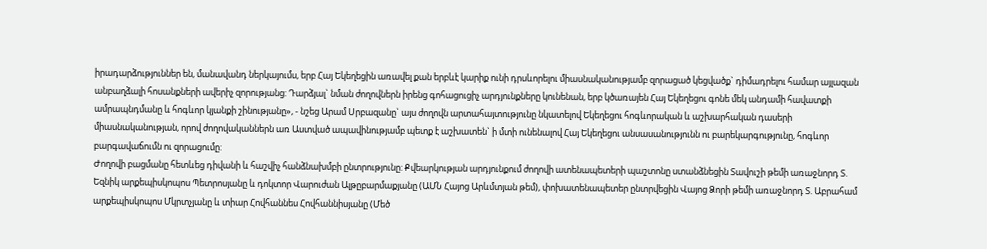իրադարձություններ են, մանավանդ ներկայումս, երբ Հայ Եկեղեցին առավել քան երբևէ կարիք ունի դրսևորելու միասնականությամբ զորացած կեցվածք` դիմադրելու համար այլազան անբաղձալի հոսանքների ավերիչ զորությանց: Դարձյալ` նման ժողովներն իրենց գոհացուցիչ արդյունքները կունենան, երբ կծառայեն Հայ Եկեղեցու գոնե մեկ անդամի հավատքի ամրապնդմանը և հոգևոր կյանքի շինությանը», - նշեց Արամ Սրբազանը` այս ժողովն արտահայտությունը նկատելով Եկեղեցու հոգևորական և աշխարհական դասերի միասնականության, որով ժողովականներն առ Աստված ապավինությամբ պետք է աշխատեն` ի մտի ունենալով Հայ Եկեղեցու անսասանությունն ու բարեկարգությունը, հոգևոր բարգավաճումն ու զորացումը:
Ժողովի բացմանը հետևեց դիվանի և հաշվիչ հանձնախմբի ընտրությունը: Քվեարկության արդյունքում ժողովի ատենապետերի պաշտոնը ստանձնեցին Տավուշի թեմի առաջնորդ Տ. Եզնիկ արքեպիսկոպոս Պետրոսյանը և դոկտոր Վարուժան Ալթըբարմաքյանը (ԱՄՆ Հայոց Արևմտյան թեմ), փոխատենապետեր ընտրվեցին Վայոց Ձորի թեմի առաջնորդ Տ. Աբրահամ արքեպիսկոպոս Մկրտչյանը և տիար Հովհաննես Հովհաննիսյանը (Մեծ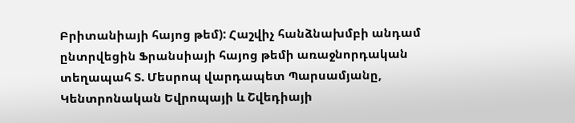Բրիտանիայի հայոց թեմ): Հաշվիչ հանձնախմբի անդամ ընտրվեցին Ֆրանսիայի հայոց թեմի առաջնորդական տեղապահ Տ. Մեսրոպ վարդապետ Պարսամյանը, Կենտրոնական Եվրոպայի և Շվեդիայի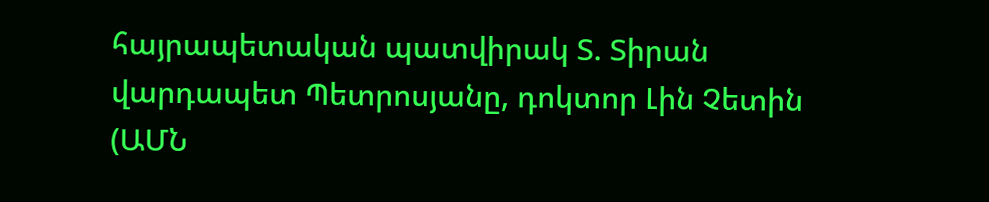հայրապետական պատվիրակ Տ. Տիրան վարդապետ Պետրոսյանը, դոկտոր Լին Չետին (ԱՄՆ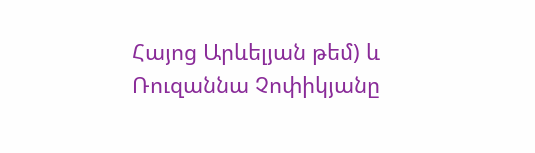Հայոց Արևելյան թեմ) և Ռուզաննա Չոփիկյանը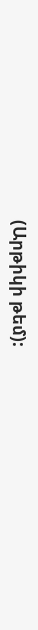(Արթիկի թեմ):